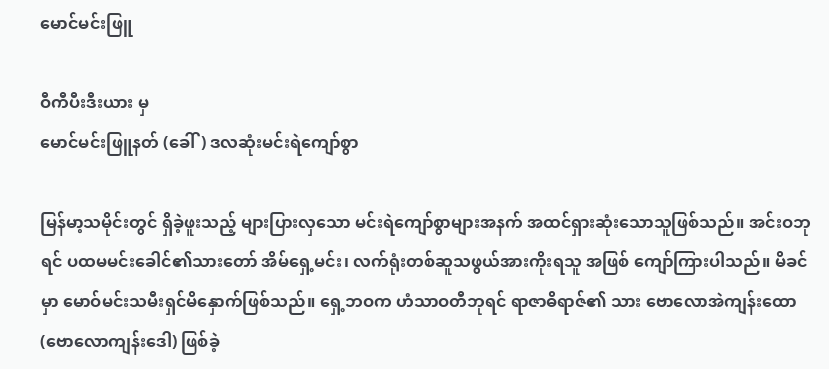မောင်မင်းဖြူ

ဝီကီပီးဒီးယား မှ
မောင်မင်းဖြူနတ် (ခေါ်) ဒလဆုံးမင်းရဲကျော်စွာ

မြန်မာ့သမိုင်းတွင် ရှိခဲ့ဖူးသည့် များပြားလှသော မင်းရဲကျော်စွာများအနက် အထင်ရှားဆုံးသောသူဖြစ်သည်။ အင်းဝဘုရင် ပထမမင်းခေါင်၏သားတော် အိမ်ရှေ့မင်း၊ လက်ရုံးတစ်ဆူသဖွယ်အားကိုးရသူ အဖြစ် ကျော်ကြားပါသည်။ မိခင်မှာ မောဝ်မင်းသမီးရှင်မိနှောက်ဖြစ်သည်။ ရှေ့ဘဝက ဟံသာဝတီဘုရင် ရာဇာဓိရာဇ်၏ သား ဗောလောအဲကျန်းထော(ဗောလောကျန်းဒေါ) ဖြစ်ခဲ့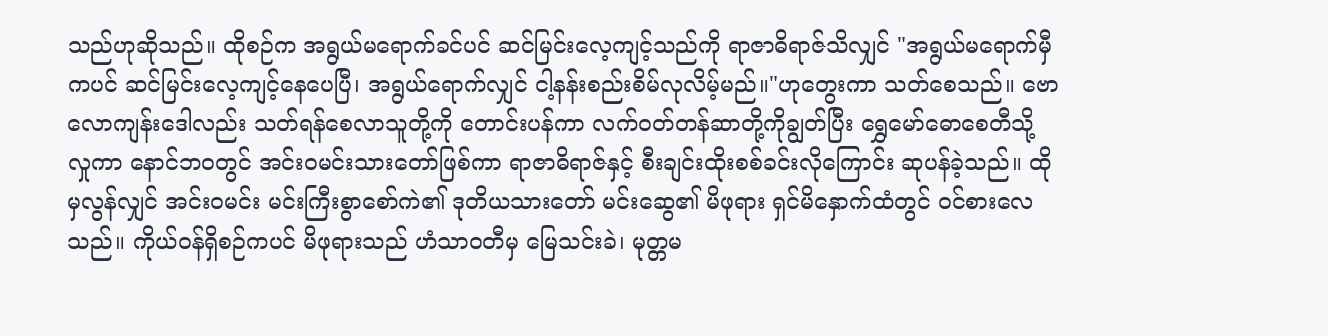သည်ဟုဆိုသည်။ ထိုစဉ်က အရွယ်မရောက်ခင်ပင် ဆင်မြင်းလေ့ကျင့်သည်ကို ရာဇာဓိရာဇ်သိလျှင် "အရွယ်မရောက်မှီကပင် ဆင်မြင်းလေ့ကျင့်နေပေပြီ၊ အရွယ်ရောက်လျှင် ငါ့နန်းစည်းစိမ်လုလိမ့်မည်။"ဟုတွေးကာ သတ်စေသည်။ ဗောလောကျန်းဒေါလည်း သတ်ရန်စေလာသူတို့ကို တောင်းပန်ကာ လက်ဝတ်တန်ဆာတို့ကိုချွတ်ပြီး ရွှေမော်ဓောစေတီသို့လှုကာ နောင်ဘဝတွင် အင်းဝမင်းသားတော်ဖြစ်ကာ ရာဇာဓိရာဇ်နှင့် စီးချင်းထိုးစစ်ခင်းလိုကြောင်း ဆုပန်ခဲ့သည်။ ထိုမှလွန်လျှင် အင်းဝမင်း မင်းကြီးစွာစော်ကဲ၏ ဒုတိယသားတော် မင်းဆွေ၏ မိဖုရား ရှင်မိနှောက်ထံတွင် ဝင်စားလေသည်။ ကိုယ်ဝန်ရှိစဉ်ကပင် မိဖုရားသည် ဟံသာဝတီမှ မြေသင်းခဲ၊ မုတ္တမ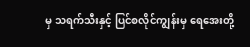မှ သရက်သီးနှင့် ပြင်စလိုင်ကျွန်းမှ ရေအေးတို့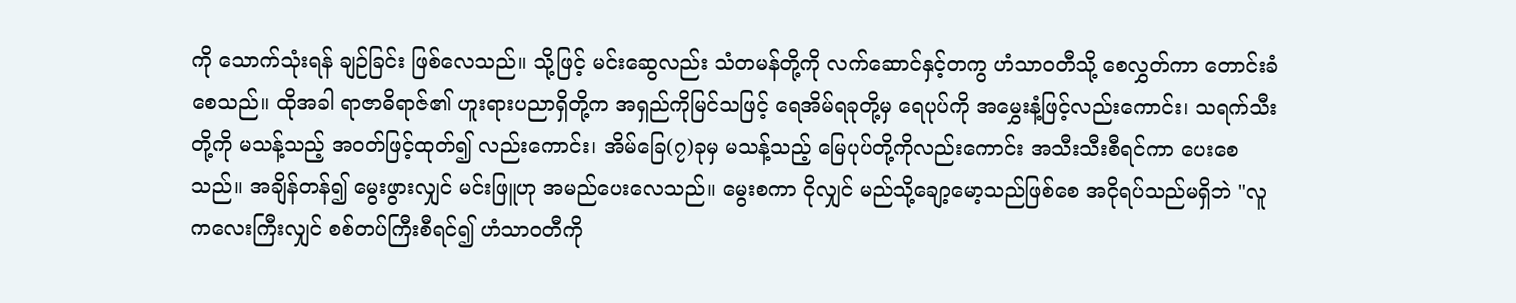ကို သောက်သုံးရန် ချဉ်ခြင်း ဖြစ်လေသည်။ သို့ဖြင့် မင်းဆွေလည်း သံတမန်တို့ကို လက်ဆောင်နှင့်တကွ ဟံသာဝတီသို့ စေလွှတ်ကာ တောင်းခံစေသည်။ ထိုအခါ ရာဇာဓိရာဇ်၏ ဟူးရားပညာရှိတို့က အရှည်ကိုမြင်သဖြင့် ရေအိမ်ရခုတို့မှ ရေပုပ်ကို အမွှေးနံ့ဖြင့်လည်းကောင်း၊ သရက်သီးတို့ကို မသန့်သည့် အဝတ်ဖြင့်ထုတ်၍ လည်းကောင်း၊ အိမ်ခြေ(၇)ခုမှ မသန့်သည့် မြေပုပ်တို့ကိုလည်းကောင်း အသီးသီးစီရင်ကာ ပေးစေသည်။ အချိန်တန်၍ မွေးဖွားလျှင် မင်းဖြူဟု အမည်ပေးလေသည်။ မွေးစကာ ငိုလျှင် မည်သို့ချော့မော့သည်ဖြစ်စေ အငိုရပ်သည်မရှိဘဲ "လူကလေးကြီးလျှင် စစ်တပ်ကြီးစီရင်၍ ဟံသာဝတီကို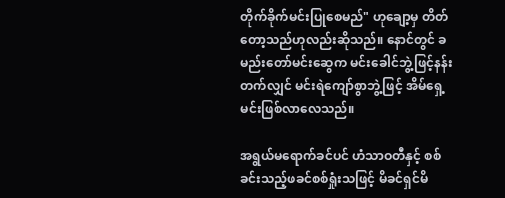တိုက်ခိုက်မင်းပြုစေမည်" ဟုချော့မှ တိတ်တော့သည်ဟုလည်းဆိုသည်။ နောင်တွင် ခမည်းတော်မင်းဆွေက မင်းခေါင်ဘွဲ့ဖြင့်နန်းတက်လျှင် မင်းရဲကျော်စွာဘွဲ့ဖြင့် အိမ်ရှေ့မင်းဖြစ်လာလေသည်။

အရွယ်မရောက်ခင်ပင် ဟံသာဝတီနှင့် စစ်ခင်းသည့်ဖခင်စစ်ရှုံးသဖြင့် မိခင်ရှင်မိ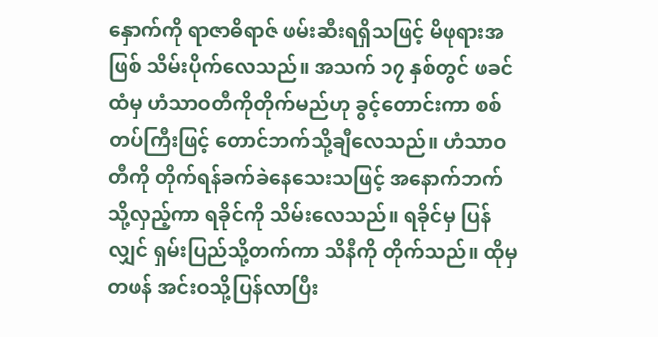နှောက်ကို ရာဇာဓိရာဇ် ဖမ်းဆီးရရှိသဖြင့် မိဖုရားအဖြစ် သိမ်းပိုက်လေသည်။ အသက် ၁၇ နှစ်တွင် ဖခင်ထံမှ ဟံသာဝတီကိုတိုက်မည်ဟု ခွင့်တောင်းကာ စစ်တပ်ကြီးဖြင့် တောင်ဘက်သို့ချီလေသည်။ ဟံသာဝတီကို တိုက်ရန်ခက်ခဲနေသေးသဖြင့် အနောက်ဘက်သို့လှည့်ကာ ရခိုင်ကို သိမ်းလေသည်။ ရခိုင်မှ ပြန်လျှင် ရှမ်းပြည်သို့တက်ကာ သိနီကို တိုက်သည်။ ထိုမှတဖန် အင်းဝသို့ပြန်လာပြီး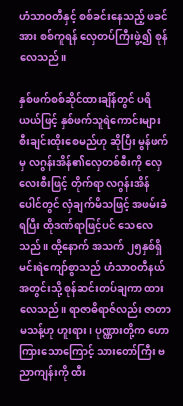ဟံသာဝတီနှင့် စစ်ခင်းနေသည့် ဖခင်အား စစ်ကူရန် လှေတပ်ကြီးဖွဲ့၍ စုန်လေသည်။

နှစ်ဖက်စစ်ဆိုင်ထားချိန်တွင် ပရိယယ်ဖြင့် နှစ်ဖက်သူရဲကောင်းများ စီးချင်းထိုးစေမည်ဟု ဆိုပြီး မွန်ဖက်မှ လဂွန်းအိန်၏လှေတစ်စီးကို လှေလေးစီးဖြင့် တိုက်ရာ လဂွန်းအိန် ပေါင်တွင် လှံချက်မိသဖြင့် အဖမ်းခံရပြီး ထိုဒဏ်ရာဖြင့်ပင် သေလေသည်။ ထို့နောက် အသက် ၂၅နှစ်ရှိ မင်းရဲကျော်စွာသည် ဟံသာဝတီနယ်အတွင်းသို့ စုန်ဆင်းတပ်ချကာ ထားလေသည်။ ရာဇာဓိရာဇ်လည်း ဇာတာမသန့်ဟု ဟူးရား၊ ပုဏ္ဏားတို့က ဟောကြားသောကြောင့် သားတော်ကြီး ဗညာကျန်းကို ထီး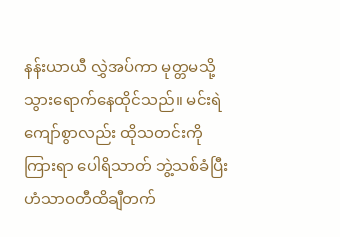နန်းယာယီ လွှဲအပ်ကာ မုတ္တမသို့ သွားရောက်နေထိုင်သည်။ မင်းရဲကျော်စွာလည်း ထိုသတင်းကိုကြားရာ ပေါရိသာတ် ဘွဲ့သစ်ခံပြီးဟံသာဝတီထိချီတက်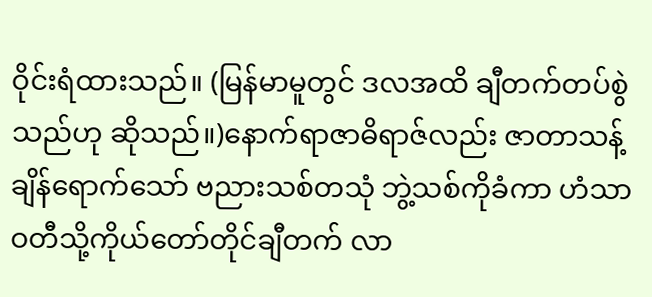ဝိုင်းရံထားသည်။ (မြန်မာမူတွင် ဒလအထိ ချီတက်တပ်စွဲသည်ဟု ဆိုသည်။)နောက်ရာဇာဓိရာဇ်လည်း ဇာတာသန့်ချိန်ရောက်သော် ဗညားသစ်တသုံ ဘွဲ့သစ်ကိုခံကာ ဟံသာဝတီသို့ကိုယ်တော်တိုင်ချီတက် လာ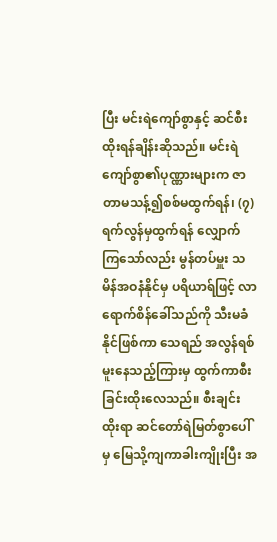ပြီး မင်းရဲကျော်စွာနှင့် ဆင်စီးထိုးရန်ချိန်းဆိုသည်။ မင်းရဲကျော်စွာ၏ပုဏ္ဏားများက ဇာတာမသန့်၍စစ်မထွက်ရန်၊ (၇) ရက်လွန်မှထွက်ရန် လျှောက်ကြသော်လည်း မွန်တပ်မှူး သမိန်အဝနံနိုင်မှ ပရိယာရ်ဖြင့် လာရောက်စိန်ခေါ်သည်ကို သီးမခံနိုင်ဖြစ်ကာ သေရည် အလွန်ရစ်မူးနေသည့်ကြားမှ ထွက်ကာစီးခြင်းထိုးလေသည်။ စီးချင်းထိုးရာ ဆင်တော်ရဲမြတ်စွာပေါ်မှ မြေသို့ကျကာခါးကျိုးပြီး အ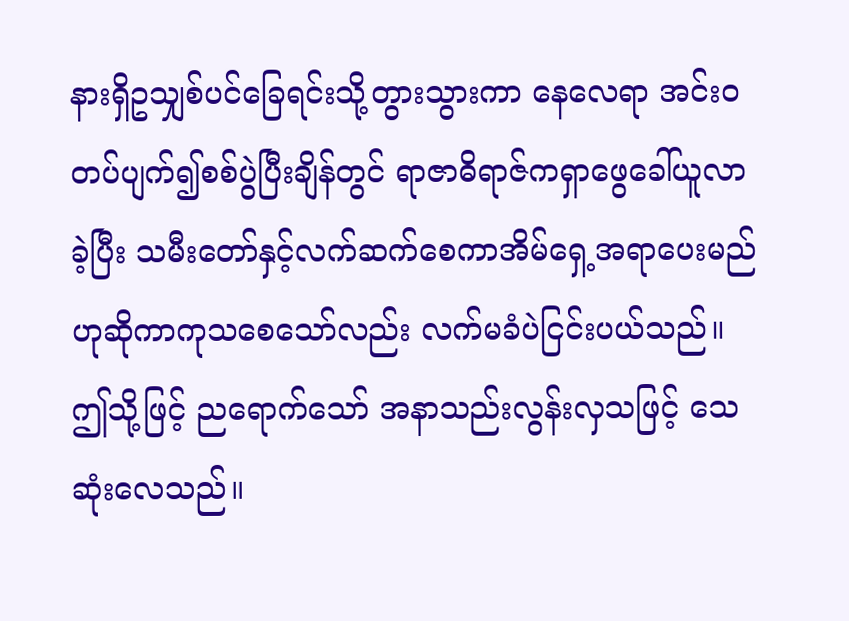နားရှိဥသျှစ်ပင်ခြေရင်းသို့တွားသွားကာ နေလေရာ အင်းဝတပ်ပျက်၍စစ်ပွဲပြီးချိန်တွင် ရာဇာဓိရာဇ်ကရှာဖွေခေါ်ယူလာခဲ့ပြီး သမီးတော်နှင့်လက်ဆက်စေကာအိမ်ရှေ့အရာပေးမည်ဟုဆိုကာကုသစေသော်လည်း လက်မခံပဲငြင်းပယ်သည်။ဤသို့ဖြင့် ညရောက်သော် အနာသည်းလွန်းလှသဖြင့် သေဆုံးလေသည်။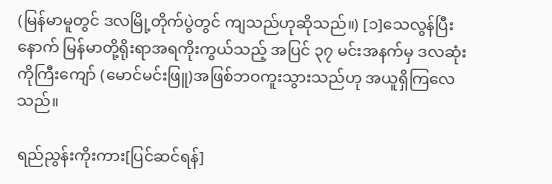(မြန်မာမူတွင် ဒလမြို့တိုက်ပွဲတွင် ကျသည်ဟုဆိုသည်။) [၁]သေလွန်ပြီးနောက် မြန်မာတို့ရိုးရာအရကိုးကွယ်သည့် အပြင် ၃၇ မင်းအနက်မှ ဒလဆုံးကိုကြီးကျော် (မောင်မင်းဖြူ)အဖြစ်ဘဝကူးသွားသည်ဟု အယူရှိကြလေသည်။

ရည်ညွန်းကိုးကား[ပြင်ဆင်ရန်]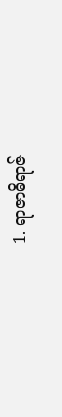1. ရာဇာဓိရာဇ်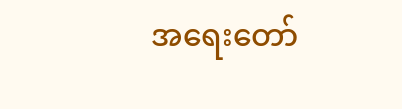အရေးတော်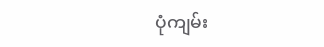ပုံကျမ်း